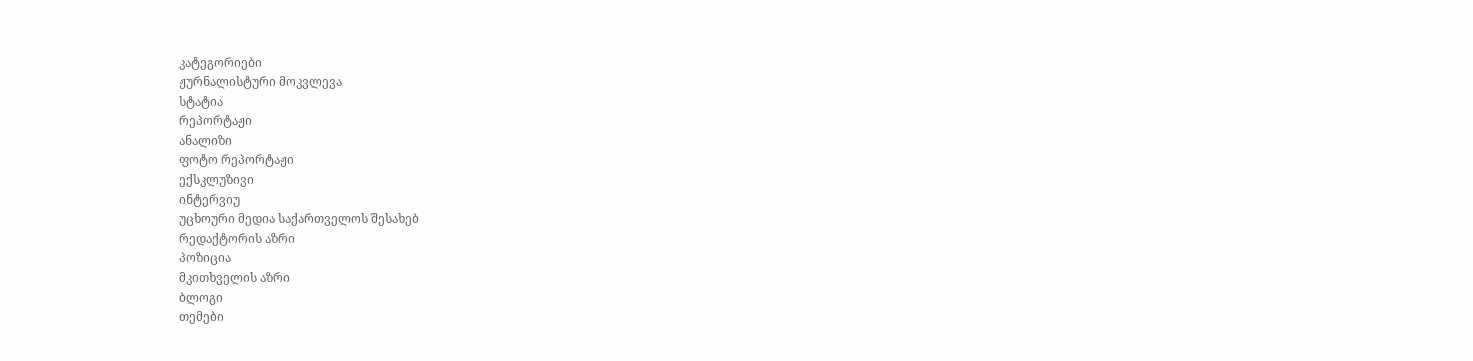კატეგორიები
ჟურნალისტური მოკვლევა
სტატია
რეპორტაჟი
ანალიზი
ფოტო რეპორტაჟი
ექსკლუზივი
ინტერვიუ
უცხოური მედია საქართველოს შესახებ
რედაქტორის აზრი
პოზიცია
მკითხველის აზრი
ბლოგი
თემები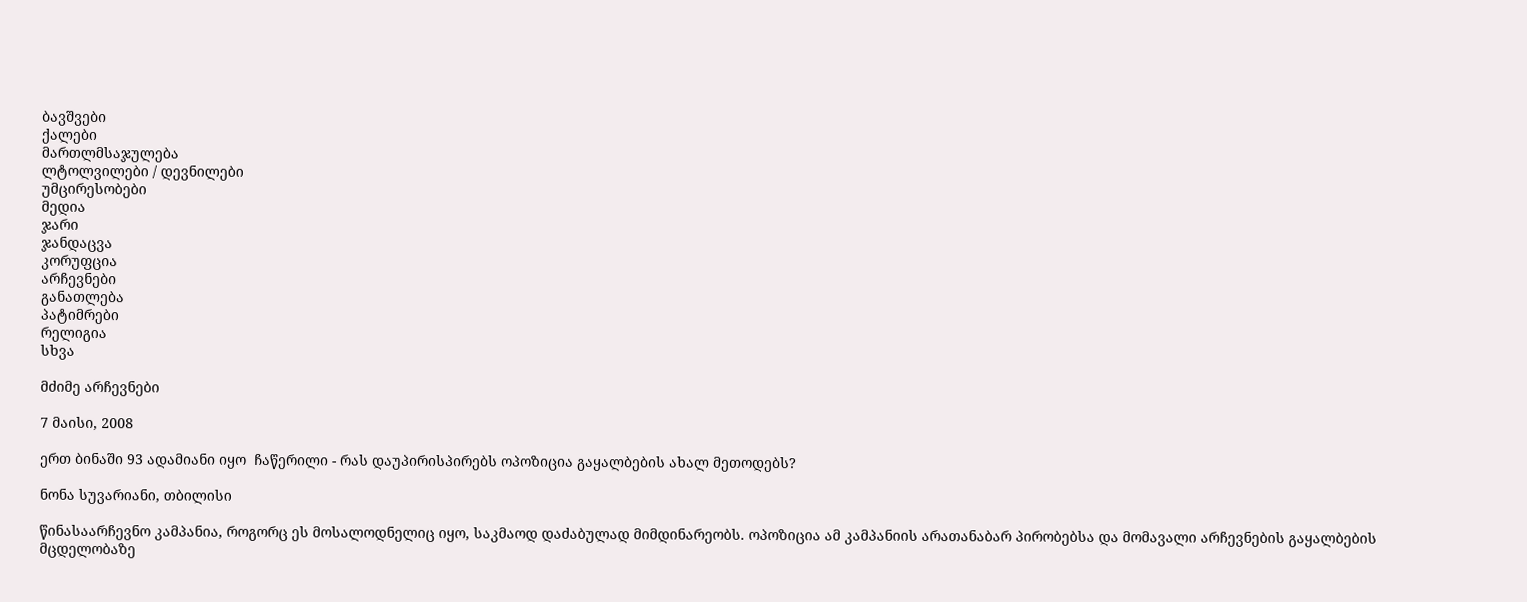ბავშვები
ქალები
მართლმსაჯულება
ლტოლვილები / დევნილები
უმცირესობები
მედია
ჯარი
ჯანდაცვა
კორუფცია
არჩევნები
განათლება
პატიმრები
რელიგია
სხვა

მძიმე არჩევნები

7 მაისი, 2008

ერთ ბინაში 93 ადამიანი იყო  ჩაწერილი - რას დაუპირისპირებს ოპოზიცია გაყალბების ახალ მეთოდებს?

ნონა სუვარიანი, თბილისი

წინასაარჩევნო კამპანია, როგორც ეს მოსალოდნელიც იყო, საკმაოდ დაძაბულად მიმდინარეობს. ოპოზიცია ამ კამპანიის არათანაბარ პირობებსა და მომავალი არჩევნების გაყალბების მცდელობაზე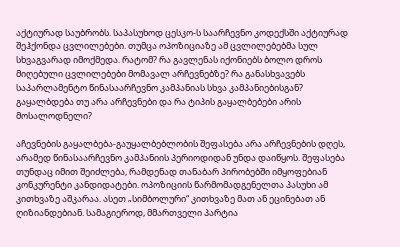აქტიურად საუბრობს. საპასუხოდ ცესკო-ს საარჩევნო კოდექსში აქტიურად შეჰქონდა ცვლილებები. თუმცა ოპოზიციაზე ამ ცვლილებებმა სულ სხვაგვარად იმოქმედა. რატომ? რა გავლენას იქონიებს ბოლო დროს მიღებული ცვლილებები მომავალ არჩევნებზე? რა განასხვავებს საპარლამენტო წინასაარჩევნო კამპანიას სხვა კამპანიებისგან? გაყალბდება თუ არა არჩევნები და რა ტიპის გაყალბებები არის მოსალოდნელი?

აჩევნების გაყალბება-გაუყალბებლობის შეფასება არა არჩევნების დღეს, არამედ წინასაარჩევნო კამპანიის პერიოდიდან უნდა დაიწყოს. შეფასება თუნდაც იმით შეიძლება, რამდენად თანაბარ პირობებში იმყოფებიან კონკურენტი კანდიდატები. ოპოზიციის წარმომადგენელთა პასუხი ამ კითხვაზე აშკარაა. ასეთ „სიმბოლური“ კითხვაზე მათ ან ეცინებათ ან ღიზიანდებიან. სამაგიეროდ, მმართველი პარტია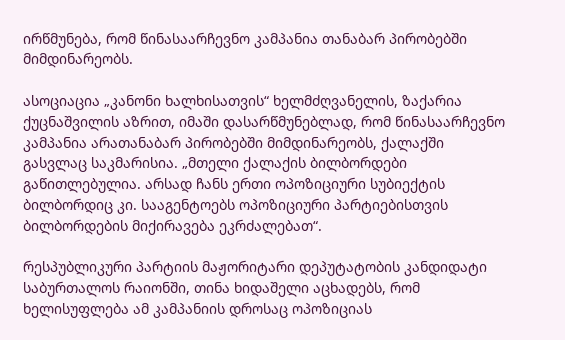ირწმუნება, რომ წინასაარჩევნო კამპანია თანაბარ პირობებში მიმდინარეობს.

ასოციაცია „კანონი ხალხისათვის“ ხელმძღვანელის, ზაქარია ქუცნაშვილის აზრით, იმაში დასარწმუნებლად, რომ წინასაარჩევნო კამპანია არათანაბარ პირობებში მიმდინარეობს, ქალაქში გასვლაც საკმარისია. „მთელი ქალაქის ბილბორდები გაწითლებულია. არსად ჩანს ერთი ოპოზიციური სუბიექტის ბილბორდიც კი. სააგენტოებს ოპოზიციური პარტიებისთვის ბილბორდების მიქირავება ეკრძალებათ“.

რესპუბლიკური პარტიის მაჟორიტარი დეპუტატობის კანდიდატი საბურთალოს რაიონში, თინა ხიდაშელი აცხადებს, რომ ხელისუფლება ამ კამპანიის დროსაც ოპოზიციას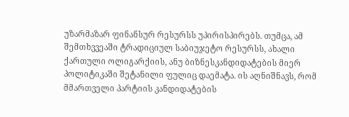უზარმაზარ ფინანსურ რესურსს უპირისპირებს. თუმცა, ამ შემთხვვეაში ტრადიციულ საბიუჯეტო რესურსს, ახალი ქართული ოლიგარქიის, ანუ ბიზნესკანდიდატების მიერ პოლიტიკაში შეტანილი ფულიც დაემატა. ის აღნიშნავს, რომ მმართველი პარტიის კანდიდატების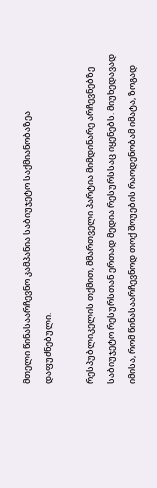მთელი წინასაარჩევნო კამპანია საბიუჯეტო საქმიანობაზეა დაფუძნებული.

რესპუბლიკელის თქმით, მმართველი პარტია მიმდინარე არჩევნებზე საბიუჯეტო რესურსთან ერთად მედია რესურსსაც იყენებს. მიუხედავად იმისა, რომ წინასაარჩევნოდ თოქ შოუების რაოდენობამ იმატა, ზოგად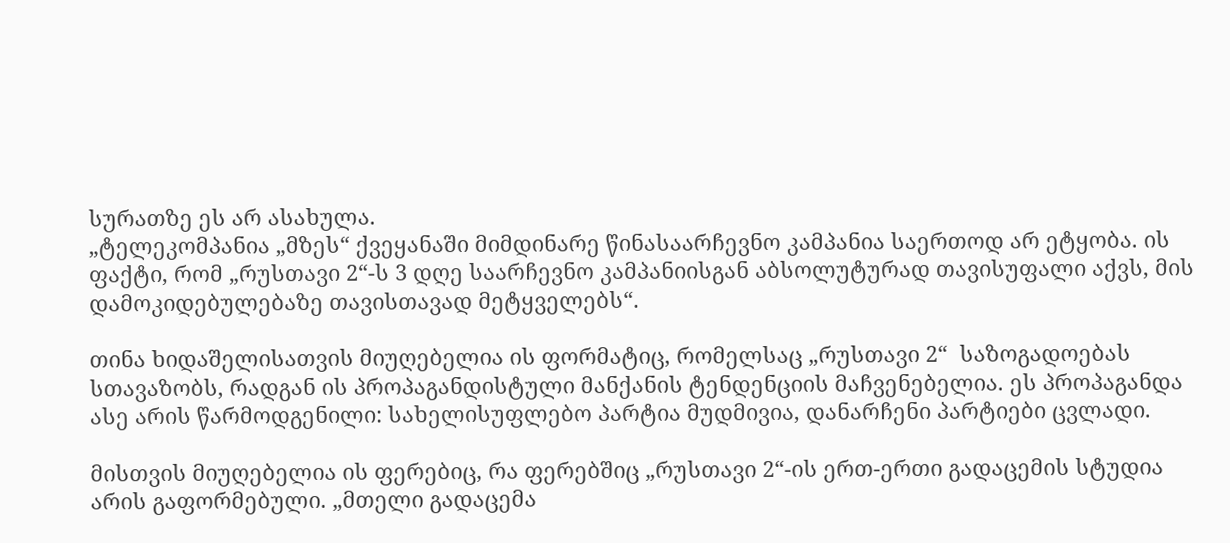სურათზე ეს არ ასახულა.
„ტელეკომპანია „მზეს“ ქვეყანაში მიმდინარე წინასაარჩევნო კამპანია საერთოდ არ ეტყობა. ის ფაქტი, რომ „რუსთავი 2“-ს 3 დღე საარჩევნო კამპანიისგან აბსოლუტურად თავისუფალი აქვს, მის დამოკიდებულებაზე თავისთავად მეტყველებს“.

თინა ხიდაშელისათვის მიუღებელია ის ფორმატიც, რომელსაც „რუსთავი 2“  საზოგადოებას სთავაზობს, რადგან ის პროპაგანდისტული მანქანის ტენდენციის მაჩვენებელია. ეს პროპაგანდა ასე არის წარმოდგენილი: სახელისუფლებო პარტია მუდმივია, დანარჩენი პარტიები ცვლადი.

მისთვის მიუღებელია ის ფერებიც, რა ფერებშიც „რუსთავი 2“-ის ერთ-ერთი გადაცემის სტუდია არის გაფორმებული. „მთელი გადაცემა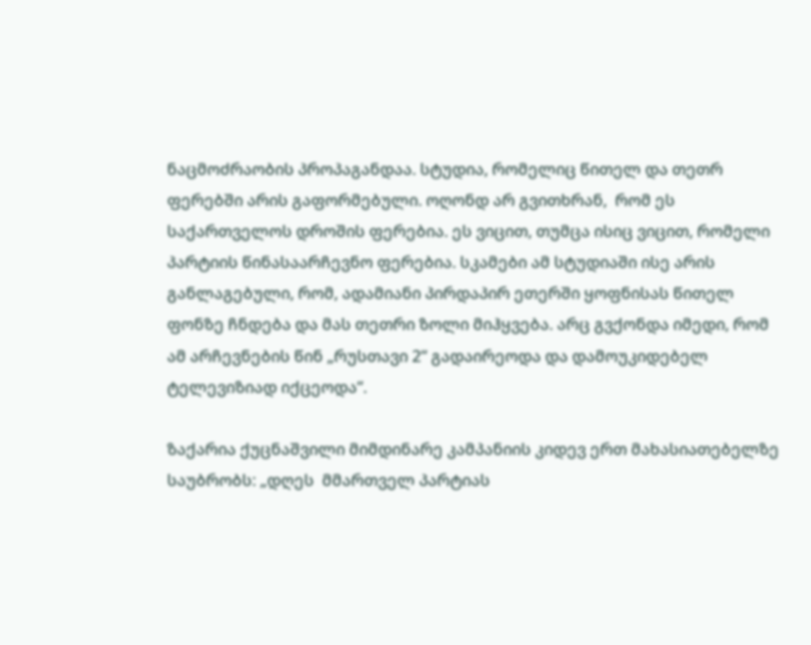ნაცმოძრაობის პროპაგანდაა. სტუდია, რომელიც წითელ და თეთრ ფერებში არის გაფორმებული. ოღონდ არ გვითხრან,  რომ ეს საქართველოს დროშის ფერებია. ეს ვიცით, თუმცა ისიც ვიცით, რომელი პარტიის წინასაარჩევნო ფერებია. სკამები ამ სტუდიაში ისე არის განლაგებული, რომ, ადამიანი პირდაპირ ეთერში ყოფნისას წითელ ფონზე ჩნდება და მას თეთრი ზოლი მიჰყვება. არც გვქონდა იმედი, რომ ამ არჩევნების წინ „რუსთავი 2“ გადაირეოდა და დამოუკიდებელ ტელევიზიად იქცეოდა“.

ზაქარია ქუცნაშვილი მიმდინარე კამპანიის კიდევ ერთ მახასიათებელზე საუბრობს: „დღეს  მმართველ პარტიას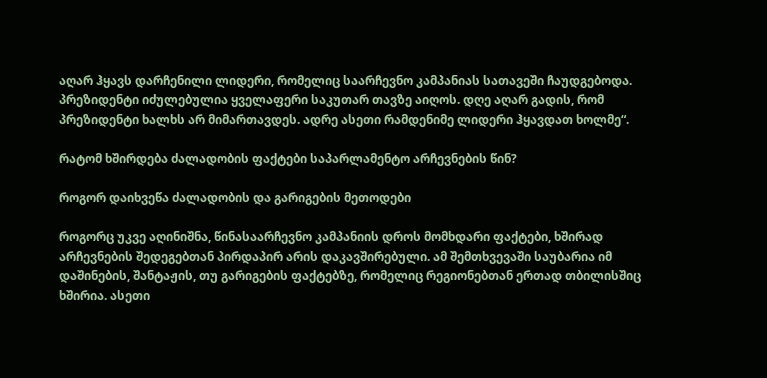აღარ ჰყავს დარჩენილი ლიდერი, რომელიც საარჩევნო კამპანიას სათავეში ჩაუდგებოდა. პრეზიდენტი იძულებულია ყველაფერი საკუთარ თავზე აიღოს. დღე აღარ გადის, რომ პრეზიდენტი ხალხს არ მიმართავდეს. ადრე ასეთი რამდენიმე ლიდერი ჰყავდათ ხოლმე“.

რატომ ხშირდება ძალადობის ფაქტები საპარლამენტო არჩევნების წინ?

როგორ დაიხვეწა ძალადობის და გარიგების მეთოდები

როგორც უკვე აღინიშნა, წინასაარჩევნო კამპანიის დროს მომხდარი ფაქტები, ხშირად არჩევნების შედეგებთან პირდაპირ არის დაკავშირებული. ამ შემთხვევაში საუბარია იმ დაშინების, შანტაჟის, თუ გარიგების ფაქტებზე, რომელიც რეგიონებთან ერთად თბილისშიც ხშირია. ასეთი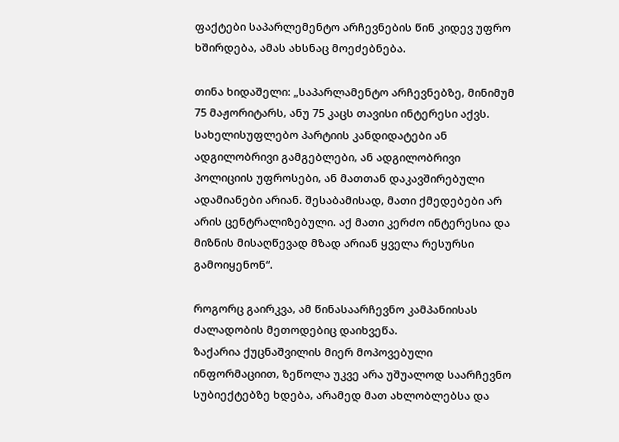ფაქტები საპარლემენტო არჩევნების წინ კიდევ უფრო ხშირდება, ამას ახსნაც მოეძებნება.

თინა ხიდაშელი: „საპარლამენტო არჩევნებზე, მინიმუმ 75 მაჟორიტარს, ანუ 75 კაცს თავისი ინტერესი აქვს. სახელისუფლებო პარტიის კანდიდატები ან ადგილობრივი გამგებლები, ან ადგილობრივი პოლიციის უფროსები, ან მათთან დაკავშირებული ადამიანები არიან. შესაბამისად, მათი ქმედებები არ არის ცენტრალიზებული. აქ მათი კერძო ინტერესია და მიზნის მისაღწევად მზად არიან ყველა რესურსი გამოიყენონ“.

როგორც გაირკვა, ამ წინასაარჩევნო კამპანიისას ძალადობის მეთოდებიც დაიხვეწა.
ზაქარია ქუცნაშვილის მიერ მოპოვებული ინფორმაციით, ზეწოლა უკვე არა უშუალოდ საარჩევნო სუბიექტებზე ხდება, არამედ მათ ახლობლებსა და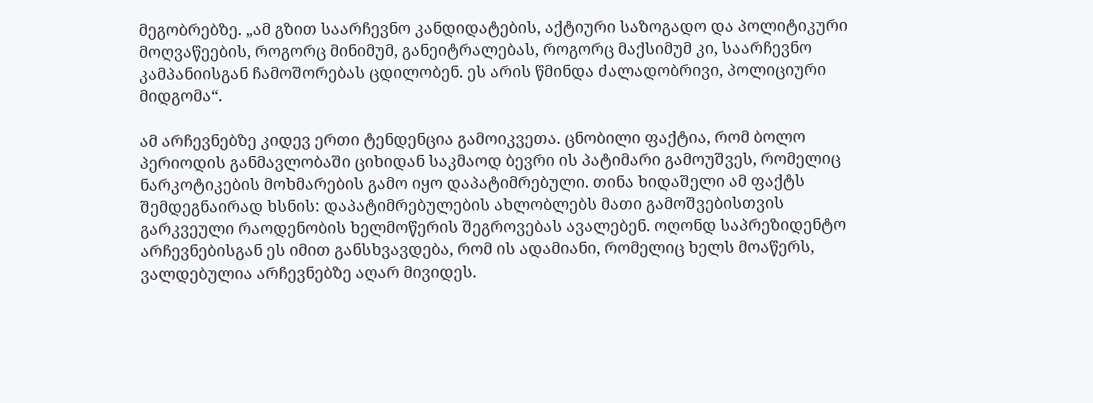მეგობრებზე. „ამ გზით საარჩევნო კანდიდატების, აქტიური საზოგადო და პოლიტიკური მოღვაწეების, როგორც მინიმუმ, განეიტრალებას, როგორც მაქსიმუმ კი, საარჩევნო კამპანიისგან ჩამოშორებას ცდილობენ. ეს არის წმინდა ძალადობრივი, პოლიციური მიდგომა“.

ამ არჩევნებზე კიდევ ერთი ტენდენცია გამოიკვეთა. ცნობილი ფაქტია, რომ ბოლო პერიოდის განმავლობაში ციხიდან საკმაოდ ბევრი ის პატიმარი გამოუშვეს, რომელიც ნარკოტიკების მოხმარების გამო იყო დაპატიმრებული. თინა ხიდაშელი ამ ფაქტს შემდეგნაირად ხსნის: დაპატიმრებულების ახლობლებს მათი გამოშვებისთვის გარკვეული რაოდენობის ხელმოწერის შეგროვებას ავალებენ. ოღონდ საპრეზიდენტო არჩევნებისგან ეს იმით განსხვავდება, რომ ის ადამიანი, რომელიც ხელს მოაწერს, ვალდებულია არჩევნებზე აღარ მივიდეს.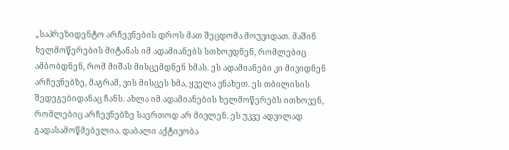„საპრეზიდენტო არჩევნების დროს მათ შეცდომა მოუვიდათ. მაშინ ხელმოწერების მიტანას იმ ადამიანებს სთხოვდნენ, რომლებიც ამბობდნენ, რომ მიშას მისცემდნენ ხმას. ეს ადამიანები კი მივიდნენ არჩევნებზე, მაგრამ, ვის მისცეს ხმა, ყველა ვნახეთ. ეს თბილისის შედეგებიდანაც ჩანს. ახლა იმ ადამიანების ხელმოწერებს ითხოვენ, რომლებიც არჩევნებზე საერთოდ არ მივლენ. ეს უკვე ადვილად გადასამოწმებელია. დაბალი აქტივობა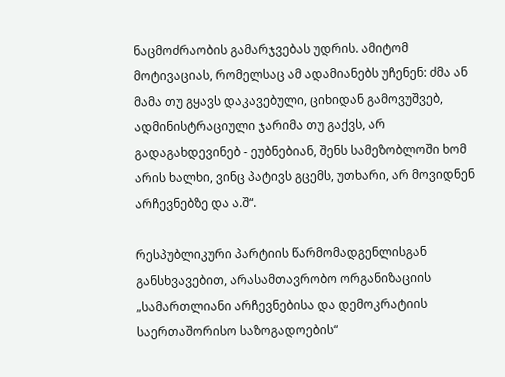ნაცმოძრაობის გამარჯვებას უდრის. ამიტომ მოტივაციას, რომელსაც ამ ადამიანებს უჩენენ: ძმა ან მამა თუ გყავს დაკავებული, ციხიდან გამოვუშვებ, ადმინისტრაციული ჯარიმა თუ გაქვს, არ გადაგახდევინებ - ეუბნებიან, შენს სამეზობლოში ხომ არის ხალხი, ვინც პატივს გცემს, უთხარი, არ მოვიდნენ არჩევნებზე და ა.შ“.

რესპუბლიკური პარტიის წარმომადგენლისგან განსხვავებით, არასამთავრობო ორგანიზაციის „სამართლიანი არჩევნებისა და დემოკრატიის საერთაშორისო საზოგადოების“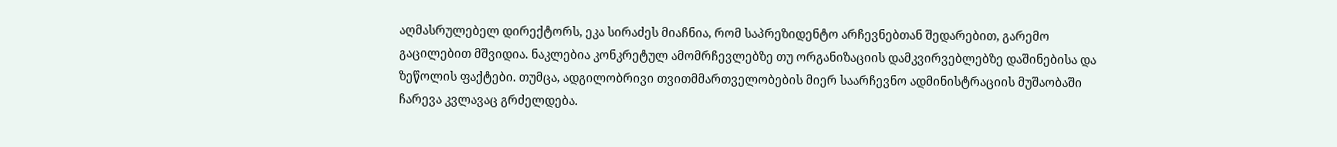აღმასრულებელ დირექტორს, ეკა სირაძეს მიაჩნია, რომ საპრეზიდენტო არჩევნებთან შედარებით, გარემო გაცილებით მშვიდია. ნაკლებია კონკრეტულ ამომრჩევლებზე თუ ორგანიზაციის დამკვირვებლებზე დაშინებისა და ზეწოლის ფაქტები. თუმცა, ადგილობრივი თვითმმართველობების მიერ საარჩევნო ადმინისტრაციის მუშაობაში ჩარევა კვლავაც გრძელდება.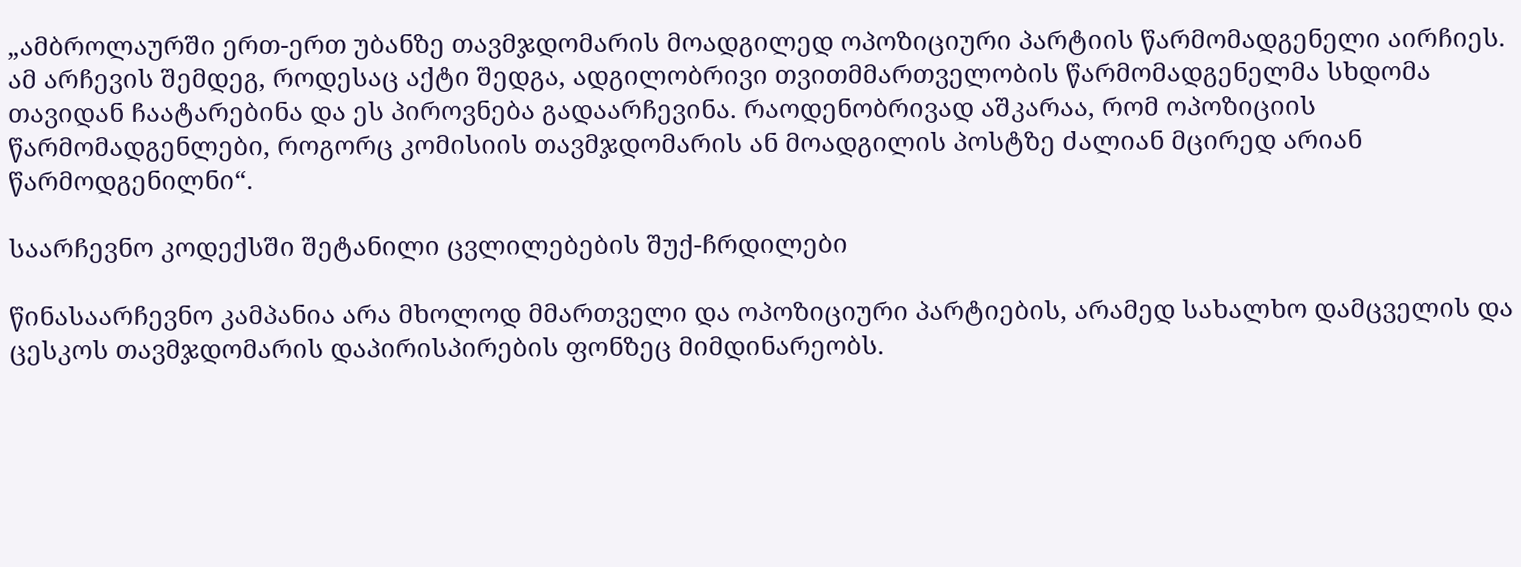„ამბროლაურში ერთ-ერთ უბანზე თავმჯდომარის მოადგილედ ოპოზიციური პარტიის წარმომადგენელი აირჩიეს. ამ არჩევის შემდეგ, როდესაც აქტი შედგა, ადგილობრივი თვითმმართველობის წარმომადგენელმა სხდომა თავიდან ჩაატარებინა და ეს პიროვნება გადაარჩევინა. რაოდენობრივად აშკარაა, რომ ოპოზიციის წარმომადგენლები, როგორც კომისიის თავმჯდომარის ან მოადგილის პოსტზე ძალიან მცირედ არიან წარმოდგენილნი“.

საარჩევნო კოდექსში შეტანილი ცვლილებების შუქ-ჩრდილები

წინასაარჩევნო კამპანია არა მხოლოდ მმართველი და ოპოზიციური პარტიების, არამედ სახალხო დამცველის და ცესკოს თავმჯდომარის დაპირისპირების ფონზეც მიმდინარეობს.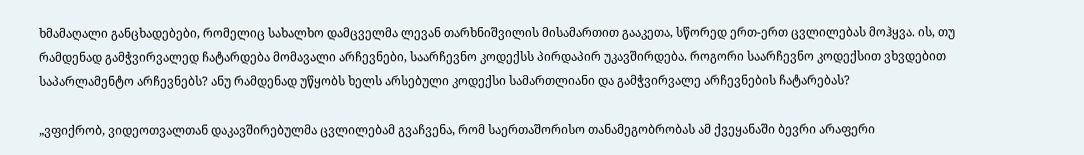ხმამაღალი განცხადებები, რომელიც სახალხო დამცველმა ლევან თარხნიშვილის მისამართით გააკეთა, სწორედ ერთ-ერთ ცვლილებას მოჰყვა. ის, თუ რამდენად გამჭვირვალედ ჩატარდება მომავალი არჩევნები, საარჩევნო კოდექსს პირდაპირ უკავშირდება. როგორი საარჩევნო კოდექსით ვხვდებით საპარლამენტო არჩევნებს? ანუ რამდენად უწყობს ხელს არსებული კოდექსი სამართლიანი და გამჭვირვალე არჩევნების ჩატარებას?

„ვფიქრობ, ვიდეოთვალთან დაკავშირებულმა ცვლილებამ გვაჩვენა, რომ საერთაშორისო თანამეგობრობას ამ ქვეყანაში ბევრი არაფერი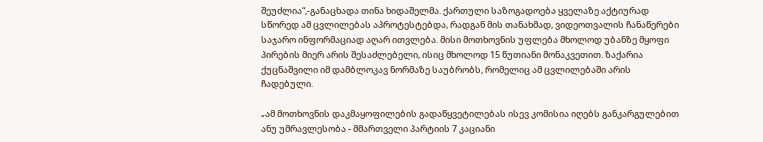შეუძლია“,-განაცხადა თინა ხიდაშელმა. ქართული საზოგადოება ყველაზე აქტიურად სწორედ ამ ცვლილებას აპროტესტებდა, რადგან მის თანახმად, ვიდეოთვალის ჩანაწერები საჯარო ინფორმაციად აღარ ითვლება. მისი მოთხოვნის უფლება მხოლოდ უბანზე მყოფი პირების მიერ არის შესაძლებელი, ისიც მხოლოდ 15 წუთიანი მონაკვეთით. ზაქარია ქუცნაშვილი იმ დამბლოკავ ნორმაზე საუბრობს, რომელიც ამ ცვლილებაში არის ჩადებული.

„ამ მოთხოვნის დაკმაყოფილების გადაწყვეტილებას ისევ კომისია იღებს განკარგულებით ანუ უმრავლესობა - მმართველი პარტიის 7 კაციანი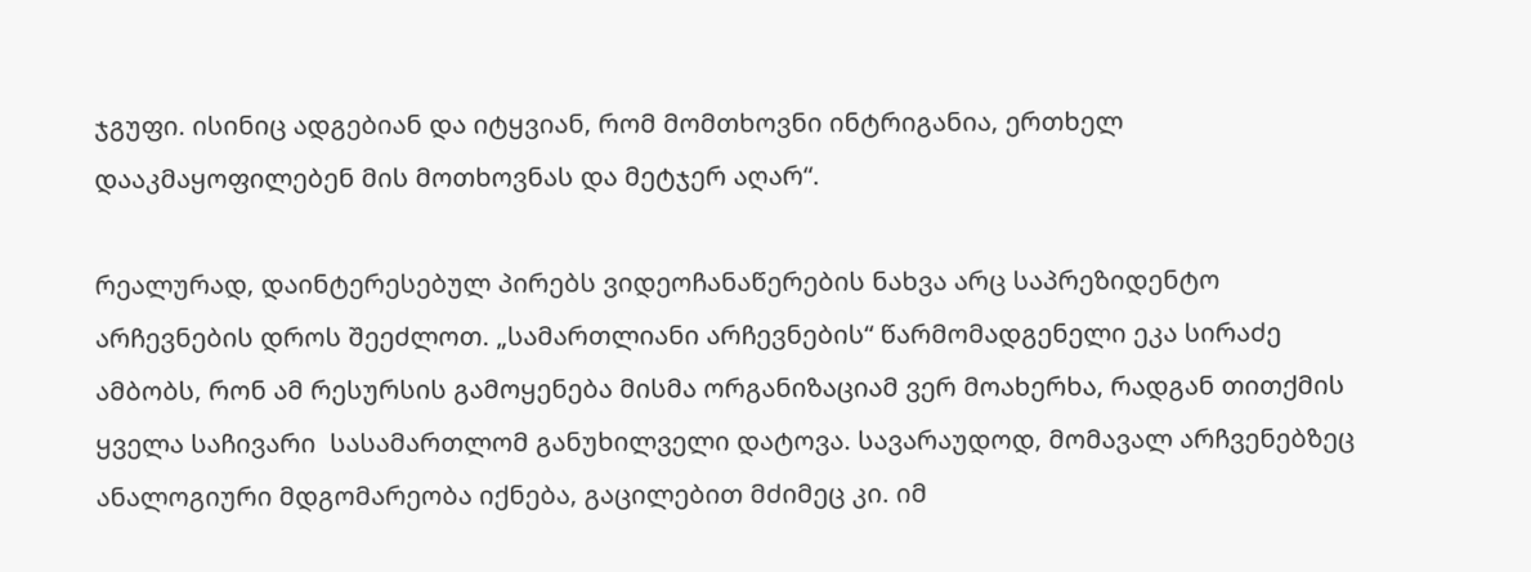ჯგუფი. ისინიც ადგებიან და იტყვიან, რომ მომთხოვნი ინტრიგანია, ერთხელ დააკმაყოფილებენ მის მოთხოვნას და მეტჯერ აღარ“.

რეალურად, დაინტერესებულ პირებს ვიდეოჩანაწერების ნახვა არც საპრეზიდენტო არჩევნების დროს შეეძლოთ. „სამართლიანი არჩევნების“ წარმომადგენელი ეკა სირაძე ამბობს, რონ ამ რესურსის გამოყენება მისმა ორგანიზაციამ ვერ მოახერხა, რადგან თითქმის ყველა საჩივარი  სასამართლომ განუხილველი დატოვა. სავარაუდოდ, მომავალ არჩვენებზეც ანალოგიური მდგომარეობა იქნება, გაცილებით მძიმეც კი. იმ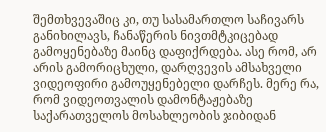შემთხვევაშიც კი, თუ სასამართლო საჩივარს განიხილავს, ჩანაწერის ნივთმტკიცებად გამოყენებაზე მაინც დაფიქრდება. ასე რომ, არ არის გამორიცხული, დარღვევის ამსახველი ვიდეოფირი გამოუყენებელი დარჩეს. მერე რა, რომ ვიდეოთვალის დამონტაჟებაზე საქარათველოს მოსახლეობის ჯიბიდან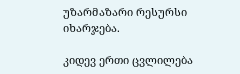უზარმაზარი რესურსი იხარჯება.

კიდევ ერთი ცვლილება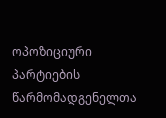ოპოზიციური პარტიების წარმომადგენელთა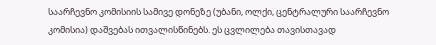საარჩევნო კომისიის სამივე დონეზე (უბანი, ოლქი, ცენტრალური საარჩევნო კომისია) დაშვებას ითვალისწინებს. ეს ცვლილება თავისთავად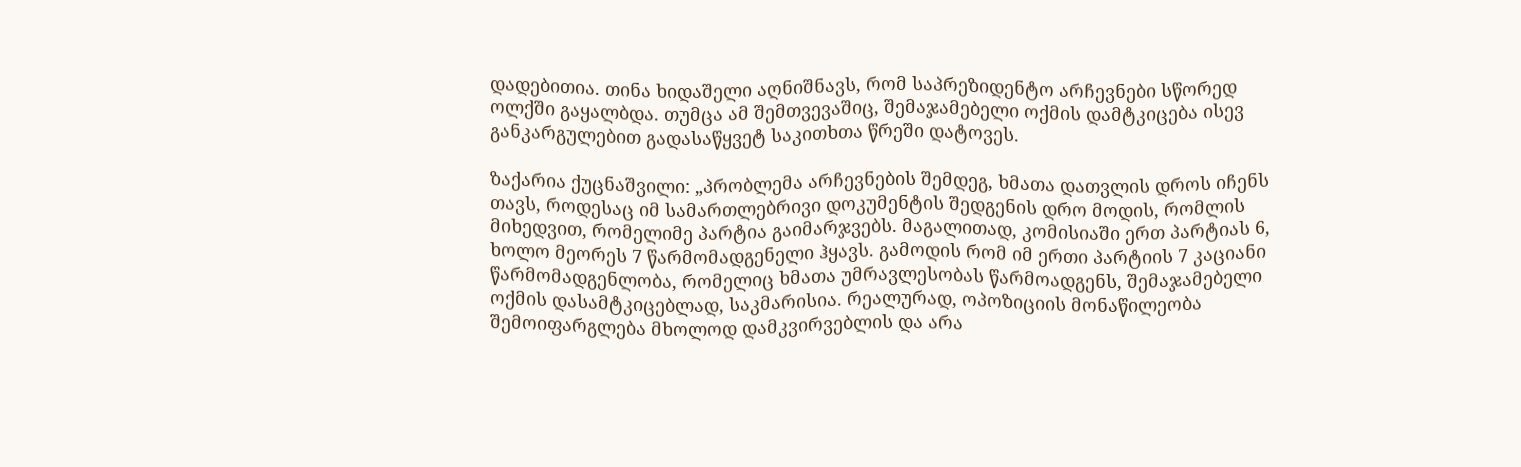დადებითია. თინა ხიდაშელი აღნიშნავს, რომ საპრეზიდენტო არჩევნები სწორედ ოლქში გაყალბდა. თუმცა ამ შემთვევაშიც, შემაჯამებელი ოქმის დამტკიცება ისევ განკარგულებით გადასაწყვეტ საკითხთა წრეში დატოვეს.

ზაქარია ქუცნაშვილი: „პრობლემა არჩევნების შემდეგ, ხმათა დათვლის დროს იჩენს თავს, როდესაც იმ სამართლებრივი დოკუმენტის შედგენის დრო მოდის, რომლის მიხედვით, რომელიმე პარტია გაიმარჯვებს. მაგალითად, კომისიაში ერთ პარტიას 6, ხოლო მეორეს 7 წარმომადგენელი ჰყავს. გამოდის რომ იმ ერთი პარტიის 7 კაციანი წარმომადგენლობა, რომელიც ხმათა უმრავლესობას წარმოადგენს, შემაჯამებელი ოქმის დასამტკიცებლად, საკმარისია. რეალურად, ოპოზიციის მონაწილეობა შემოიფარგლება მხოლოდ დამკვირვებლის და არა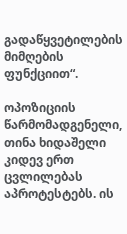გადაწყვეტილების მიმღების ფუნქციით“.

ოპოზიციის წარმომადგენელი, თინა ხიდაშელი კიდევ ერთ ცვლილებას აპროტესტებს. ის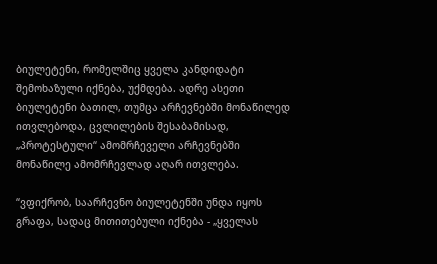ბიულეტენი, რომელშიც ყველა კანდიდატი შემოხაზული იქნება, უქმდება. ადრე ასეთი ბიულეტენი ბათილ, თუმცა არჩევნებში მონაწილედ ითვლებოდა, ცვლილების შესაბამისად, „პროტესტული“ ამომრჩეველი არჩევნებში მონაწილე ამომრჩევლად აღარ ითვლება.

“ვფიქრობ, საარჩევნო ბიულეტენში უნდა იყოს გრაფა, სადაც მითითებული იქნება - „ყველას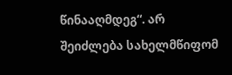წინააღმდეგ“. არ შეიძლება სახელმწიფომ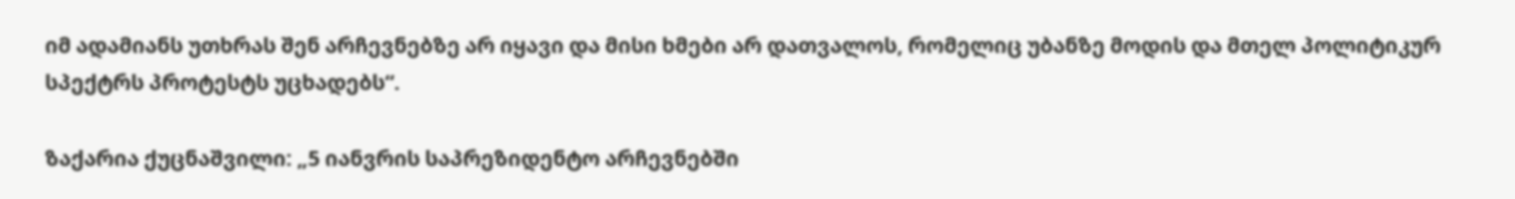იმ ადამიანს უთხრას შენ არჩევნებზე არ იყავი და მისი ხმები არ დათვალოს, რომელიც უბანზე მოდის და მთელ პოლიტიკურ სპექტრს პროტესტს უცხადებს“.

ზაქარია ქუცნაშვილი: „5 იანვრის საპრეზიდენტო არჩევნებში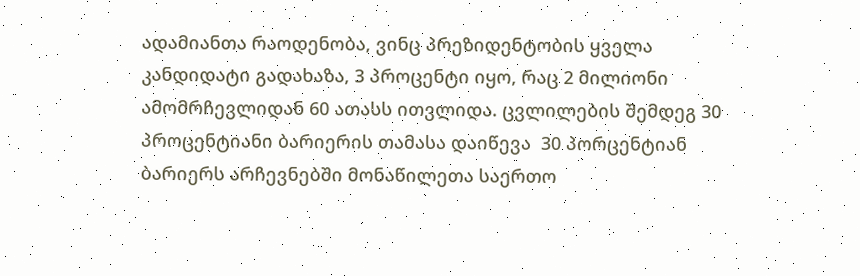ადამიანთა რაოდენობა, ვინც პრეზიდენტობის ყველა კანდიდატი გადახაზა, 3 პროცენტი იყო, რაც 2 მილიონი ამომრჩევლიდან 60 ათასს ითვლიდა. ცვლილების შემდეგ 30 პროცენტიანი ბარიერის თამასა დაიწევა  30 პორცენტიან ბარიერს არჩევნებში მონაწილეთა საერთო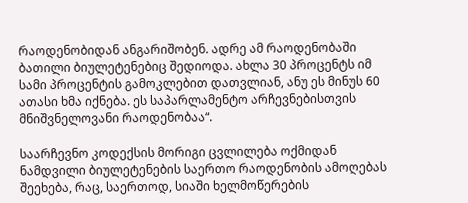რაოდენობიდან ანგარიშობენ. ადრე ამ რაოდენობაში ბათილი ბიულეტენებიც შედიოდა. ახლა 30 პროცენტს იმ სამი პროცენტის გამოკლებით დათვლიან, ანუ ეს მინუს 60 ათასი ხმა იქნება. ეს საპარლამენტო არჩევნებისთვის მნიშვნელოვანი რაოდენობაა“.

საარჩევნო კოდექსის მორიგი ცვლილება ოქმიდან ნამდვილი ბიულეტენების საერთო რაოდენობის ამოღებას შეეხება, რაც, საერთოდ, სიაში ხელმოწერების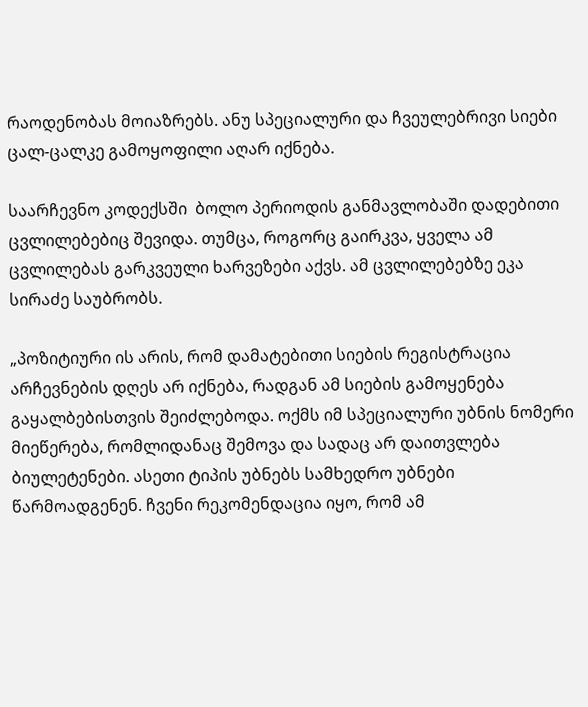რაოდენობას მოიაზრებს. ანუ სპეციალური და ჩვეულებრივი სიები ცალ-ცალკე გამოყოფილი აღარ იქნება.

საარჩევნო კოდექსში  ბოლო პერიოდის განმავლობაში დადებითი ცვლილებებიც შევიდა. თუმცა, როგორც გაირკვა, ყველა ამ ცვლილებას გარკვეული ხარვეზები აქვს. ამ ცვლილებებზე ეკა სირაძე საუბრობს.

„პოზიტიური ის არის, რომ დამატებითი სიების რეგისტრაცია არჩევნების დღეს არ იქნება, რადგან ამ სიების გამოყენება გაყალბებისთვის შეიძლებოდა. ოქმს იმ სპეციალური უბნის ნომერი მიეწერება, რომლიდანაც შემოვა და სადაც არ დაითვლება ბიულეტენები. ასეთი ტიპის უბნებს სამხედრო უბნები წარმოადგენენ. ჩვენი რეკომენდაცია იყო, რომ ამ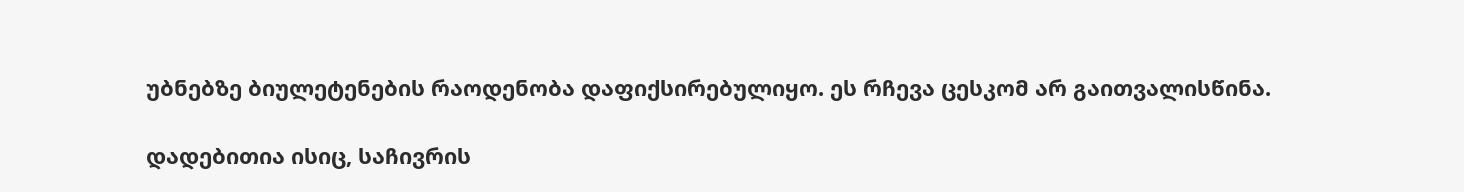უბნებზე ბიულეტენების რაოდენობა დაფიქსირებულიყო. ეს რჩევა ცესკომ არ გაითვალისწინა.

დადებითია ისიც, საჩივრის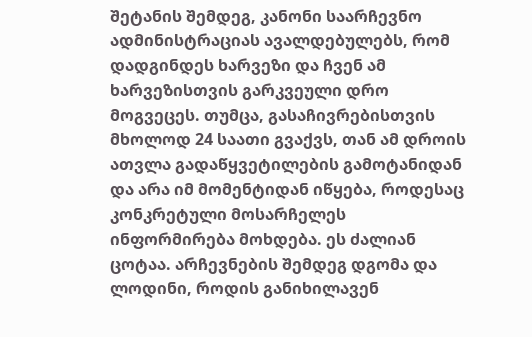შეტანის შემდეგ, კანონი საარჩევნო ადმინისტრაციას ავალდებულებს, რომ დადგინდეს ხარვეზი და ჩვენ ამ ხარვეზისთვის გარკვეული დრო მოგვეცეს. თუმცა, გასაჩივრებისთვის მხოლოდ 24 საათი გვაქვს, თან ამ დროის ათვლა გადაწყვეტილების გამოტანიდან და არა იმ მომენტიდან იწყება, როდესაც კონკრეტული მოსარჩელეს ინფორმირება მოხდება. ეს ძალიან ცოტაა. არჩევნების შემდეგ დგომა და ლოდინი, როდის განიხილავენ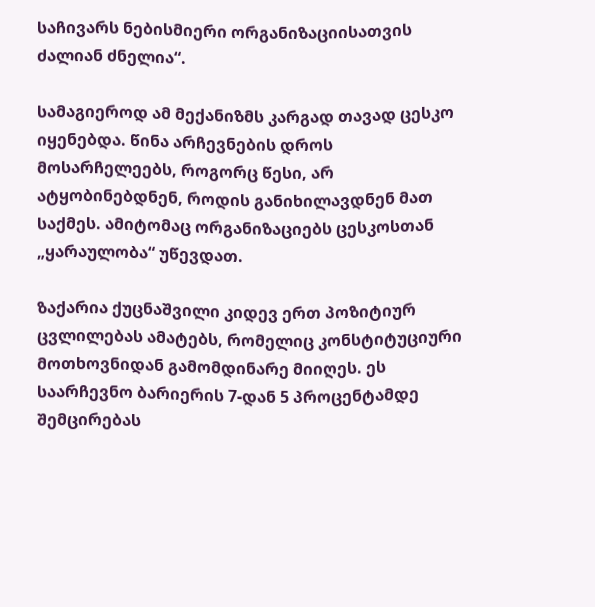საჩივარს ნებისმიერი ორგანიზაციისათვის ძალიან ძნელია“.

სამაგიეროდ ამ მექანიზმს კარგად თავად ცესკო იყენებდა. წინა არჩევნების დროს მოსარჩელეებს, როგორც წესი, არ ატყობინებდნენ, როდის განიხილავდნენ მათ საქმეს. ამიტომაც ორგანიზაციებს ცესკოსთან „ყარაულობა“ უწევდათ.

ზაქარია ქუცნაშვილი კიდევ ერთ პოზიტიურ ცვლილებას ამატებს, რომელიც კონსტიტუციური მოთხოვნიდან გამომდინარე მიიღეს. ეს საარჩევნო ბარიერის 7-დან 5 პროცენტამდე შემცირებას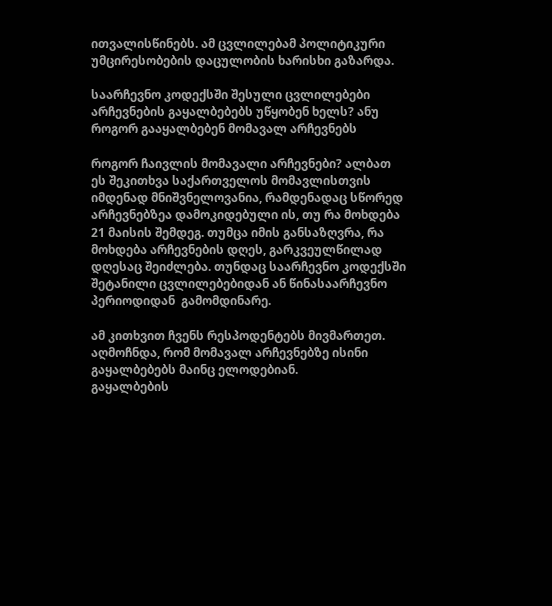ითვალისწინებს. ამ ცვლილებამ პოლიტიკური უმცირესობების დაცულობის ხარისხი გაზარდა.

საარჩევნო კოდექსში შესული ცვლილებები არჩევნების გაყალბებებს უწყობენ ხელს? ანუ როგორ გააყალბებენ მომავალ არჩევნებს

როგორ ჩაივლის მომავალი არჩევნები? ალბათ ეს შეკითხვა საქართველოს მომავლისთვის იმდენად მნიშვნელოვანია, რამდენადაც სწორედ არჩევნებზეა დამოკიდებული ის, თუ რა მოხდება 21 მაისის შემდეგ. თუმცა იმის განსაზღვრა, რა მოხდება არჩევნების დღეს, გარკვეულწილად დღესაც შეიძლება. თუნდაც საარჩევნო კოდექსში შეტანილი ცვლილებებიდან ან წინასაარჩევნო პერიოდიდან  გამომდინარე.

ამ კითხვით ჩვენს რესპოდენტებს მივმართეთ. აღმოჩნდა, რომ მომავალ არჩევნებზე ისინი გაყალბებებს მაინც ელოდებიან.
გაყალბების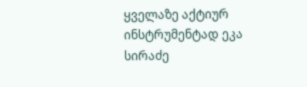ყველაზე აქტიურ ინსტრუმენტად ეკა სირაძე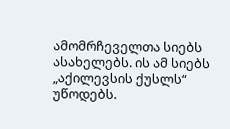ამომრჩეველთა სიებს ასახელებს. ის ამ სიებს „აქილევსის ქუსლს“ უწოდებს.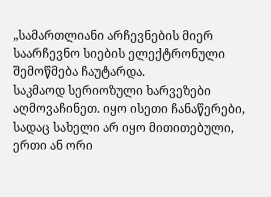„სამართლიანი არჩევნების მიერ საარჩევნო სიების ელექტრონული შემოწმება ჩაუტარდა.
საკმაოდ სერიოზული ხარვეზები აღმოვაჩინეთ. იყო ისეთი ჩანაწერები, სადაც სახელი არ იყო მითითებული, ერთი ან ორი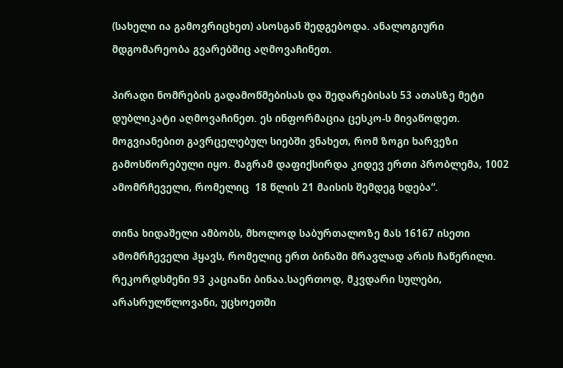(სახელი ია გამოვრიცხეთ) ასოსგან შედგებოდა. ანალოგიური მდგომარეობა გვარებშიც აღმოვაჩინეთ.

პირადი ნომრების გადამოწმებისას და შედარებისას 53 ათასზე მეტი დუბლიკატი აღმოვაჩინეთ. ეს ინფორმაცია ცესკო-ს მივაწოდეთ. მოგვიანებით გავრცელებულ სიებში ვნახეთ, რომ ზოგი ხარვეზი გამოსწორებული იყო. მაგრამ დაფიქსირდა კიდევ ერთი პრობლემა, 1002 ამომრჩეველი, რომელიც  18 წლის 21 მაისის შემდეგ ხდება“.

თინა ხიდაშელი ამბობს, მხოლოდ საბურთალოზე მას 16167 ისეთი ამომრჩეველი ჰყავს, რომელიც ერთ ბინაში მრავლად არის ჩაწერილი. რეკორდსმენი 93 კაციანი ბინაა.საერთოდ, მკვდარი სულები, არასრულწლოვანი, უცხოეთში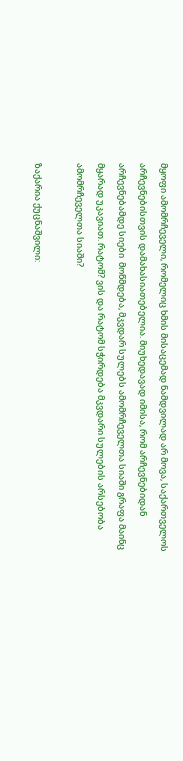მყოფი ამომრჩეველი, რომელიც ხმის მისაცემად ნამდვილად არ მოვა, საქართველოს არჩევნებისთვის დამახასიათებელია. მიუხედავად იმისა, რომ არჩევნებიდან არჩევნებამდე სიები  მოწმდება, მკვდარ სულებს ამომრჩეველთა სიაში გრაფა მაინც მყარად უკავიათ. რატომ? ვის და რატომ სჭირდება მკვდარი სულების არსებობა ამომრჩეველთა სიაში?

ზაქარია ქუცნაშვილი: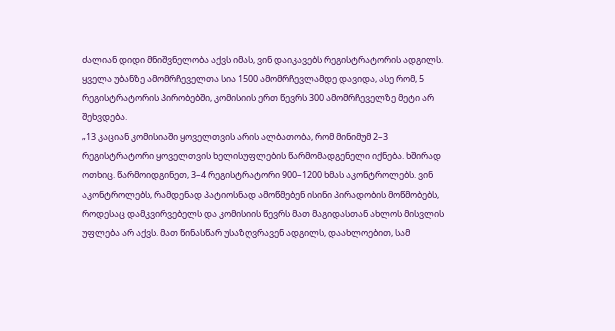ძალიან დიდი მნიშვნელობა აქვს იმას, ვინ დაიკავებს რეგისტრატორის ადგილს. ყველა უბანზე ამომრჩეველთა სია 1500 ამომრჩევლამდე დავიდა, ასე რომ, 5 რეგისტრატორის პირობებში, კომისიის ერთ წევრს 300 ამომრჩეველზე მეტი არ შეხვდება.
„13 კაციან კომისიაში ყოველთვის არის ალბათობა, რომ მინიმუმ 2–3 რეგისტრატორი ყოველთვის ხელისუფლების წარმომადგენელი იქნება. ხშირად ოთხიც. წარმოიდგინეთ, 3–4 რეგისტრატორი 900–1200 ხმას აკონტროლებს. ვინ აკონტროლებს, რამდენად პატიოსნად ამოწმებენ ისინი პირადობის მოწმობებს, როდესაც დამკვირვებელს და კომისიის წევრს მათ მაგიდასთან ახლოს მისვლის უფლება არ აქვს. მათ წინასწარ უსაზღვრავენ ადგილს, დაახლოებით, სამ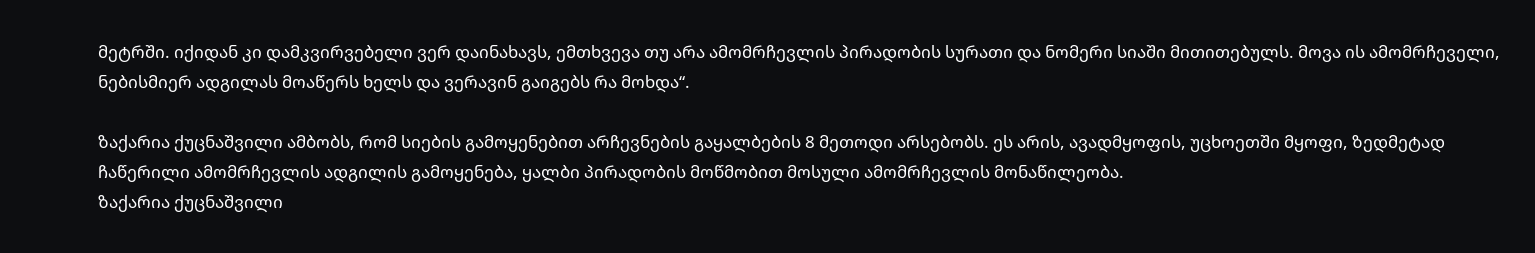მეტრში. იქიდან კი დამკვირვებელი ვერ დაინახავს, ემთხვევა თუ არა ამომრჩევლის პირადობის სურათი და ნომერი სიაში მითითებულს. მოვა ის ამომრჩეველი, ნებისმიერ ადგილას მოაწერს ხელს და ვერავინ გაიგებს რა მოხდა“.

ზაქარია ქუცნაშვილი ამბობს, რომ სიების გამოყენებით არჩევნების გაყალბების 8 მეთოდი არსებობს. ეს არის, ავადმყოფის, უცხოეთში მყოფი, ზედმეტად ჩაწერილი ამომრჩევლის ადგილის გამოყენება, ყალბი პირადობის მოწმობით მოსული ამომრჩევლის მონაწილეობა.
ზაქარია ქუცნაშვილი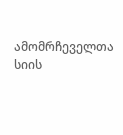ამომრჩეველთა სიის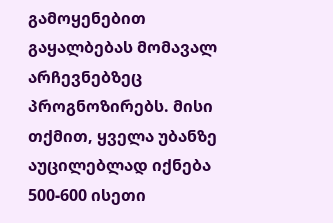გამოყენებით გაყალბებას მომავალ არჩევნებზეც პროგნოზირებს. მისი თქმით, ყველა უბანზე აუცილებლად იქნება 500-600 ისეთი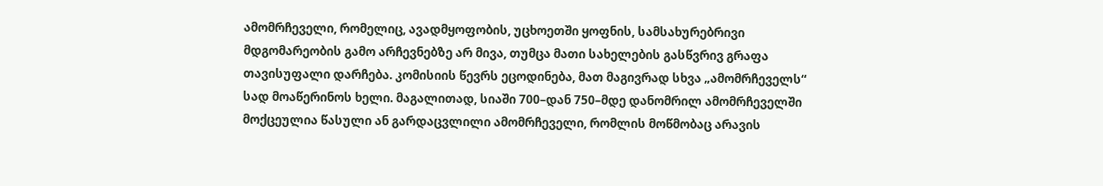ამომრჩეველი, რომელიც, ავადმყოფობის, უცხოეთში ყოფნის, სამსახურებრივი მდგომარეობის გამო არჩევნებზე არ მივა, თუმცა მათი სახელების გასწვრივ გრაფა თავისუფალი დარჩება. კომისიის წევრს ეცოდინება, მათ მაგივრად სხვა „ამომრჩეველს“ სად მოაწერინოს ხელი. მაგალითად, სიაში 700–დან 750–მდე დანომრილ ამომრჩეველში მოქცეულია წასული ან გარდაცვლილი ამომრჩეველი, რომლის მოწმობაც არავის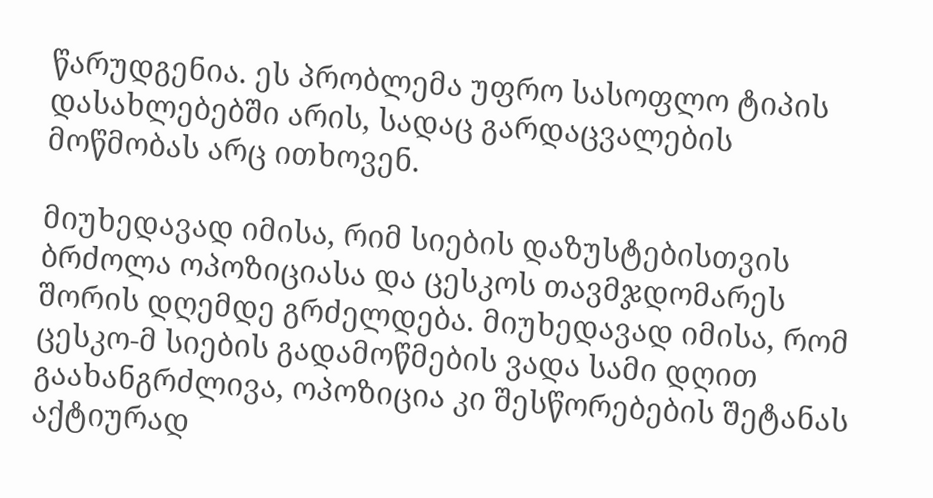წარუდგენია. ეს პრობლემა უფრო სასოფლო ტიპის დასახლებებში არის, სადაც გარდაცვალების მოწმობას არც ითხოვენ.

მიუხედავად იმისა, რიმ სიების დაზუსტებისთვის ბრძოლა ოპოზიციასა და ცესკოს თავმჯდომარეს შორის დღემდე გრძელდება. მიუხედავად იმისა, რომ ცესკო-მ სიების გადამოწმების ვადა სამი დღით გაახანგრძლივა, ოპოზიცია კი შესწორებების შეტანას აქტიურად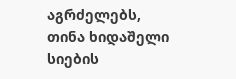აგრძელებს, თინა ხიდაშელი სიების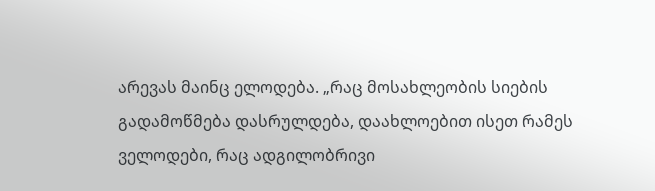არევას მაინც ელოდება. „რაც მოსახლეობის სიების გადამოწმება დასრულდება, დაახლოებით ისეთ რამეს ველოდები, რაც ადგილობრივი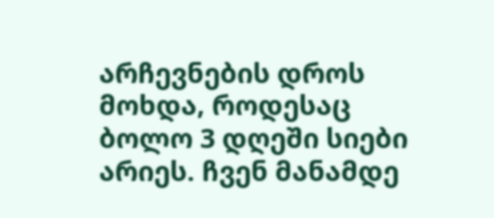არჩევნების დროს მოხდა, როდესაც ბოლო 3 დღეში სიები არიეს. ჩვენ მანამდე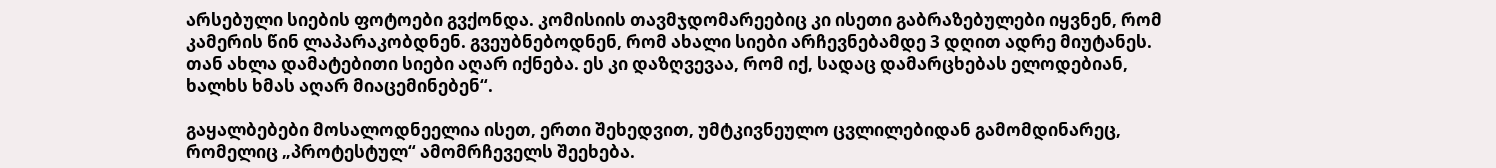არსებული სიების ფოტოები გვქონდა. კომისიის თავმჯდომარეებიც კი ისეთი გაბრაზებულები იყვნენ, რომ კამერის წინ ლაპარაკობდნენ. გვეუბნებოდნენ, რომ ახალი სიები არჩევნებამდე 3 დღით ადრე მიუტანეს. თან ახლა დამატებითი სიები აღარ იქნება. ეს კი დაზღვევაა, რომ იქ, სადაც დამარცხებას ელოდებიან, ხალხს ხმას აღარ მიაცემინებენ“.

გაყალბებები მოსალოდნეელია ისეთ, ერთი შეხედვით, უმტკივნეულო ცვლილებიდან გამომდინარეც, რომელიც „პროტესტულ“ ამომრჩეველს შეეხება.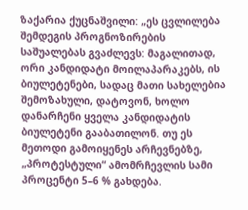ზაქარია ქუცნაშვილი: „ეს ცვლილება შემდეგის პროგნოზირების საშუალებას გვაძლევს: მაგალითად, ორი კანდიდატი მოილაპარაკებს, ის ბიულეტენები, სადაც მათი სახელებია შემოზახული, დატოვონ, ხოლო დანარჩენი ყველა კანდიდატის ბიულეტენი გააბათილონ. თუ ეს მეთოდი გამოიყენეს არჩევნებზე, „პროტესტული“ ამომრჩევლის სამი პროცენტი 5–6 % გახდება.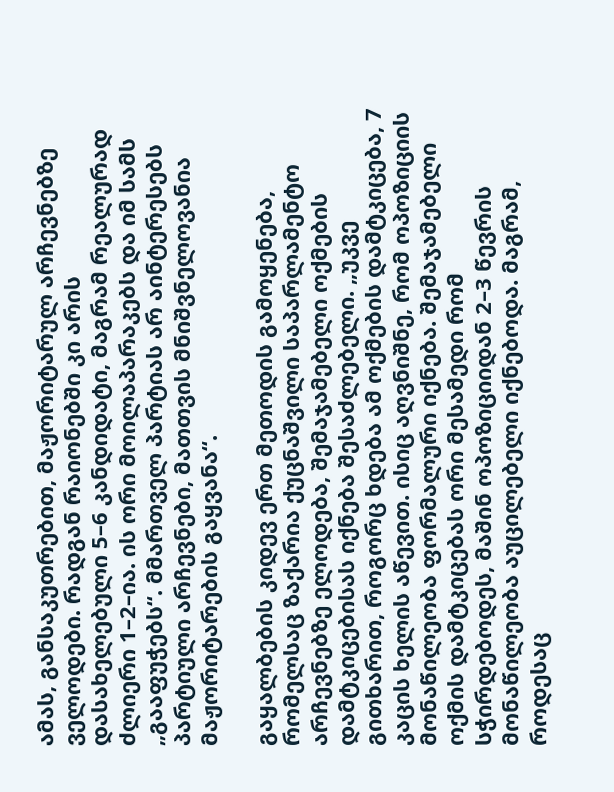ამას, განსაკუთრებით, მაჟორიტარულ არჩევნებზე ველოდები. რადგან რაიონებში კი არის დასახელებული 5–6 კანდიდატი, მაგრამ რეალურად ძლიერი 1–2–ია. ის ორი მოილაპარაკებს და იმ სამს „გააფუჭებს“. მმართველ პარტიას არ აინტერესებს პარტიული არჩევნები, მათთვის მნიშვნელოვანია მაჟორიტარების გაყვანა“.

გაყალბების კიდევ ერთ მეთოდის გამოყენება, რომელსაც ზაქარია ქუცნაშვილი საპარლამენტო არჩევნებზე ელოდება, შემაჯამებელი ოქმების დამტკიცებისას იქნება შესაძლებელი. „უკვე გითხარით, როგორც ხდება ამ ოქმების დამტკიცება, 7 კაცის ხელის აწევით. ისიც აღვნიშნე, რომ ოპოზიციის მონაწილეობა ფორმალური იქნება. შემაჯამებელი ოქმის დამტკიცებას ორი მესამედი რომ სჭირდებოდეს, მაშინ ოპოზიციიდან 2–3 წევრის მონაწილეობა აუცილებელი იქნებოდა. მაგრამ, როდესაც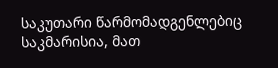საკუთარი წარმომადგენლებიც საკმარისია, მათ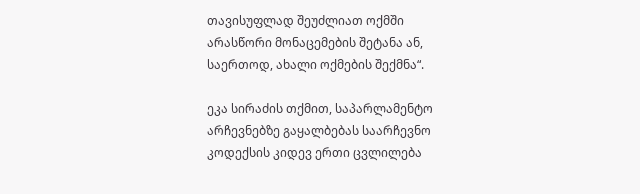თავისუფლად შეუძლიათ ოქმში არასწორი მონაცემების შეტანა ან, საერთოდ, ახალი ოქმების შექმნა“.

ეკა სირაძის თქმით, საპარლამენტო არჩევნებზე გაყალბებას საარჩევნო კოდექსის კიდევ ერთი ცვლილება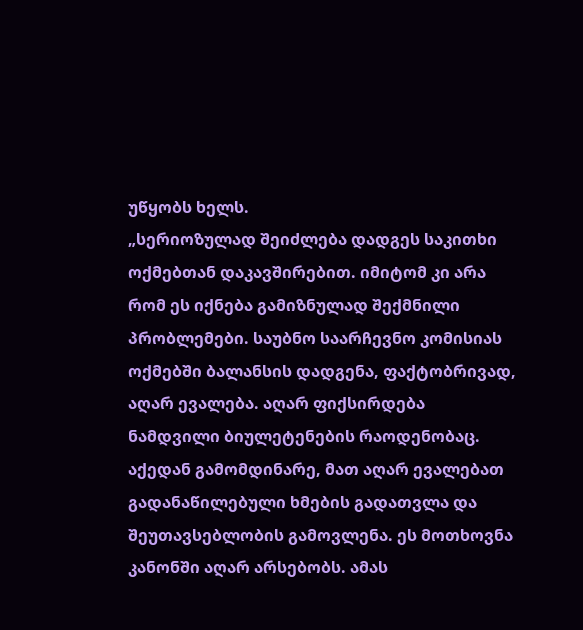უწყობს ხელს.
„სერიოზულად შეიძლება დადგეს საკითხი ოქმებთან დაკავშირებით. იმიტომ კი არა რომ ეს იქნება გამიზნულად შექმნილი პრობლემები. საუბნო საარჩევნო კომისიას ოქმებში ბალანსის დადგენა, ფაქტობრივად, აღარ ევალება. აღარ ფიქსირდება ნამდვილი ბიულეტენების რაოდენობაც. აქედან გამომდინარე, მათ აღარ ევალებათ გადანაწილებული ხმების გადათვლა და შეუთავსებლობის გამოვლენა. ეს მოთხოვნა კანონში აღარ არსებობს. ამას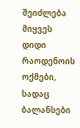შეიძლება მიყვეს დიდი რაოდენოის ოქმები, სადაც ბალანსები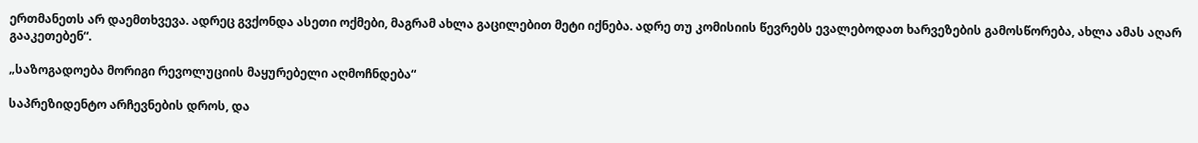ერთმანეთს არ დაემთხვევა. ადრეც გვქონდა ასეთი ოქმები, მაგრამ ახლა გაცილებით მეტი იქნება. ადრე თუ კომისიის წევრებს ევალებოდათ ხარვეზების გამოსწორება, ახლა ამას აღარ გააკეთებენ“.

„საზოგადოება მორიგი რევოლუციის მაყურებელი აღმოჩნდება“

საპრეზიდენტო არჩევნების დროს, და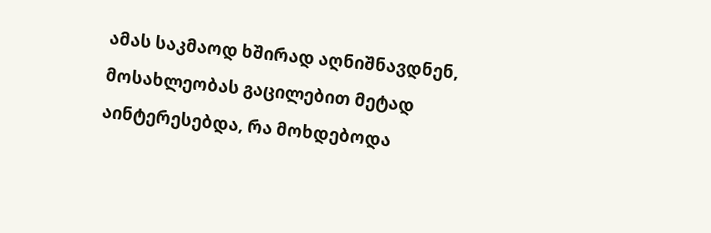ამას საკმაოდ ხშირად აღნიშნავდნენ, მოსახლეობას გაცილებით მეტად აინტერესებდა, რა მოხდებოდა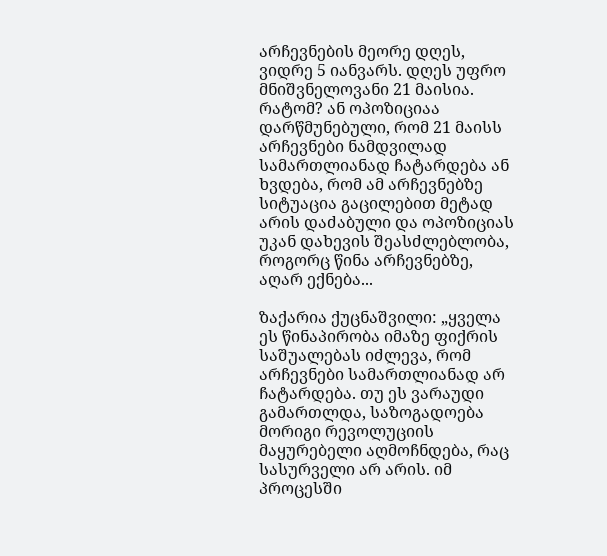არჩევნების მეორე დღეს, ვიდრე 5 იანვარს. დღეს უფრო მნიშვნელოვანი 21 მაისია. რატომ? ან ოპოზიციაა დარწმუნებული, რომ 21 მაისს არჩევნები ნამდვილად სამართლიანად ჩატარდება ან ხვდება, რომ ამ არჩევნებზე სიტუაცია გაცილებით მეტად არის დაძაბული და ოპოზიციას უკან დახევის შეასძლებლობა, როგორც წინა არჩევნებზე, აღარ ექნება...

ზაქარია ქუცნაშვილი: „ყველა ეს წინაპირობა იმაზე ფიქრის საშუალებას იძლევა, რომ არჩევნები სამართლიანად არ ჩატარდება. თუ ეს ვარაუდი გამართლდა, საზოგადოება მორიგი რევოლუციის მაყურებელი აღმოჩნდება, რაც სასურველი არ არის. იმ პროცესში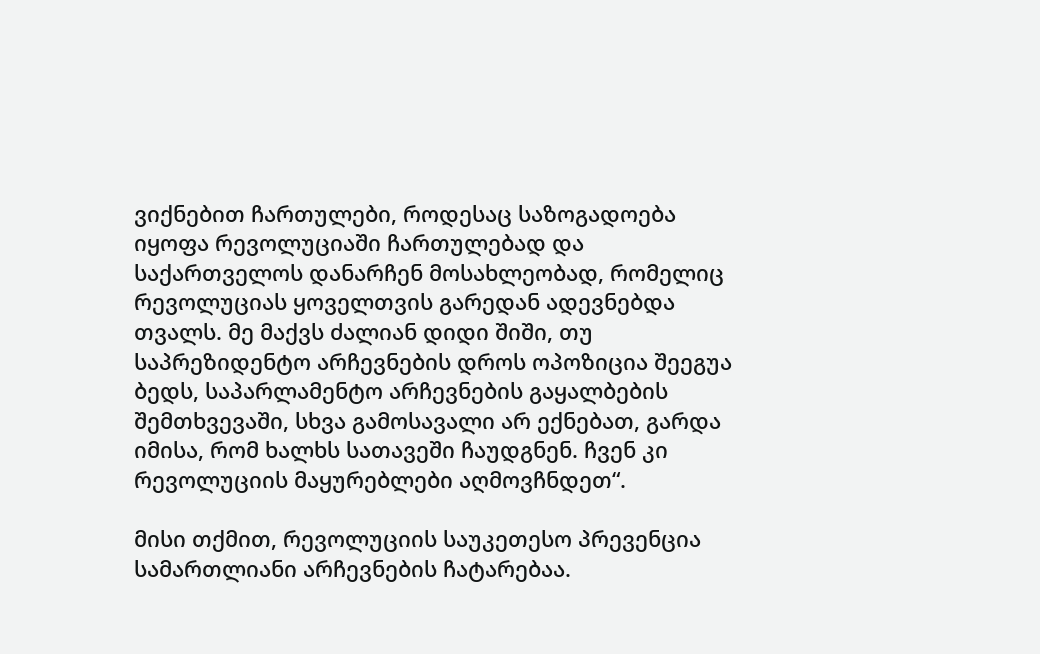ვიქნებით ჩართულები, როდესაც საზოგადოება იყოფა რევოლუციაში ჩართულებად და საქართველოს დანარჩენ მოსახლეობად, რომელიც რევოლუციას ყოველთვის გარედან ადევნებდა თვალს. მე მაქვს ძალიან დიდი შიში, თუ საპრეზიდენტო არჩევნების დროს ოპოზიცია შეეგუა ბედს, საპარლამენტო არჩევნების გაყალბების შემთხვევაში, სხვა გამოსავალი არ ექნებათ, გარდა იმისა, რომ ხალხს სათავეში ჩაუდგნენ. ჩვენ კი რევოლუციის მაყურებლები აღმოვჩნდეთ“.

მისი თქმით, რევოლუციის საუკეთესო პრევენცია სამართლიანი არჩევნების ჩატარებაა.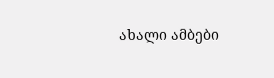ახალი ამბები